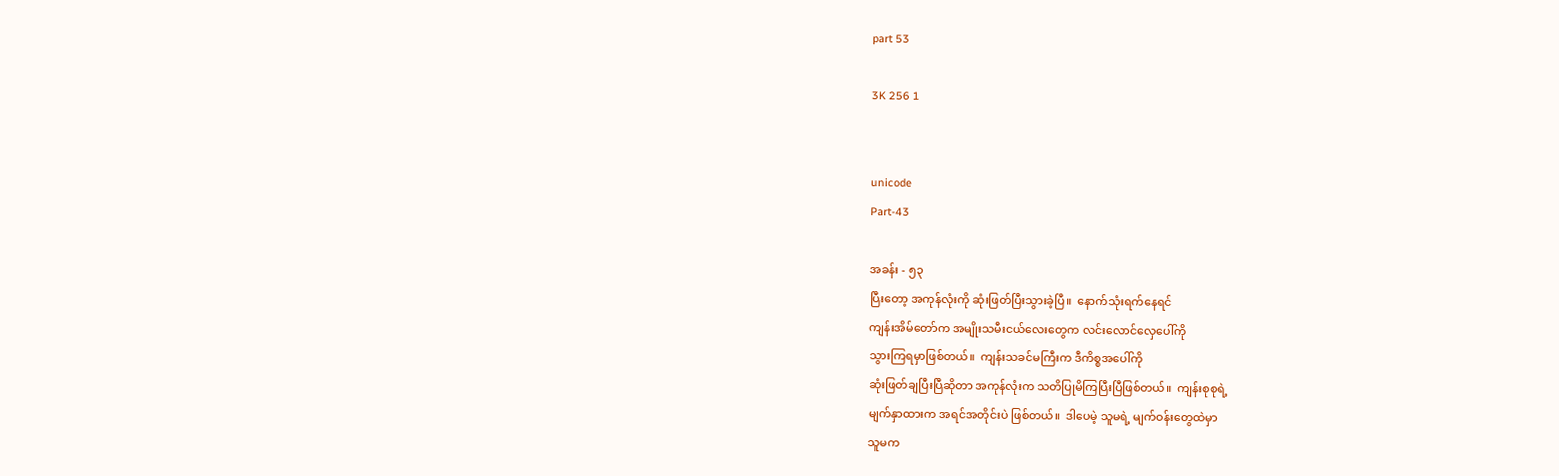part 53

3K 256 1


unicode
Part-43

အခန်း - ၅၃
ပြီးတော့ အကုန်လုံးကို ဆုံးဖြတ်ပြီးသွားခဲ့ပြီ။  နောက်သုံးရက်နေရင်
ကျန်းအိမ်တော်က အမျိုးသမီးငယ်လေးတွေက လင်းလောင်လှေပေါ်ကို
သွားကြရမှာဖြစ်တယ်။  ကျန်းသခင်မကြီးက ဒီကိစ္စအပေါ်ကို
ဆုံးဖြတ်ချပြီးပြီဆိုတာ အကုန်လုံးက သတိပြုမိကြပြီးပြီဖြစ်တယ်။  ကျန်းစုစုရဲ့
မျက်နှာထားက အရင်အတိုင်းပဲ ဖြစ်တယ်။  ဒါပေမဲ့ သူမရဲ့ မျက်ဝန်းတွေထဲမှာ
သူမက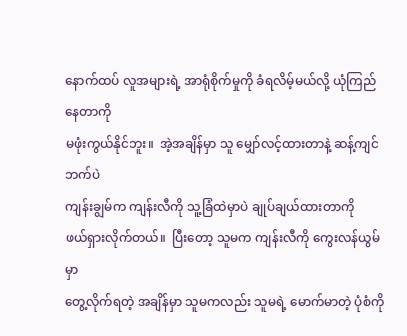နောက်ထပ် လူအများရဲ့ အာရုံစိုက်မှုကို ခံရလိမ့်မယ်လို့ ယုံကြည်နေတာကို
မဖုံးကွယ်နိုင်ဘူး။  အဲ့အချိန်မှာ သူ မျှော်လင့်ထားတာနဲ့ ဆန့်ကျင်ဘက်ပဲ
ကျန်းချွမ်က ကျန်းလီကို သူ့ခြံထဲမှာပဲ ချုပ်ချယ်ထားတာကို
ဖယ်ရှားလိုက်တယ်။  ပြီးတော့ သူမက ကျန်းလီကို ကွေးလန်ယွမ်မှာ
တွေ့လိုက်ရတဲ့ အချိန်မှာ သူမကလည်း သူမရဲ့ မောက်မာတဲ့ ပုံစံကို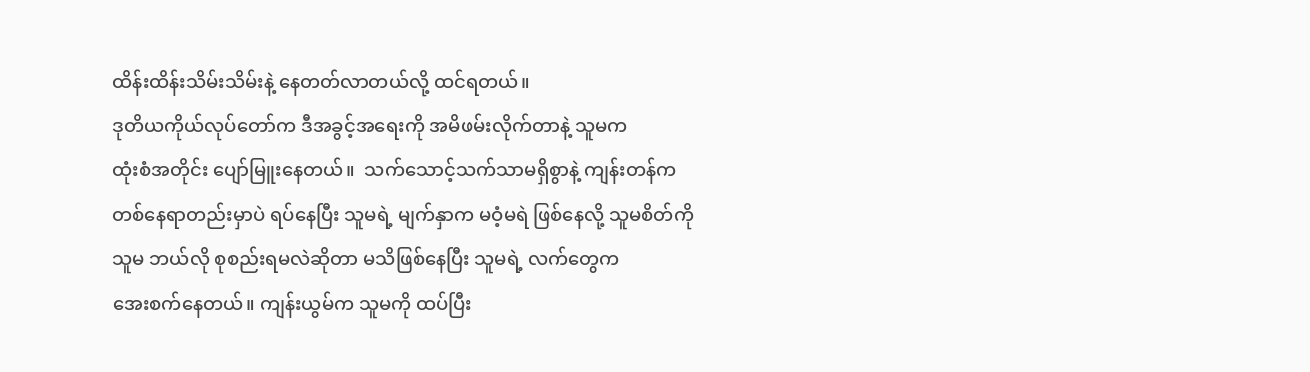ထိန်းထိန်းသိမ်းသိမ်းနဲ့ နေတတ်လာတယ်လို့ ထင်ရတယ်။
ဒုတိယကိုယ်လုပ်တော်က ဒီအခွင့်အရေးကို အမိဖမ်းလိုက်တာနဲ့ သူမက
ထုံးစံအတိုင်း ပျော်မြူးနေတယ်။  သက်သောင့်သက်သာမရှိစွာနဲ့ ကျန်းတန်က
တစ်နေရာတည်းမှာပဲ ရပ်နေပြီး သူမရဲ့ မျက်နှာက မဝံ့မရဲ ဖြစ်နေလို့ သူမစိတ်ကို
သူမ ဘယ်လို စုစည်းရမလဲဆိုတာ မသိဖြစ်နေပြီး သူမရဲ့ လက်တွေက
အေးစက်နေတယ်။ ကျန်းယွမ်က သူမကို ထပ်ပြီး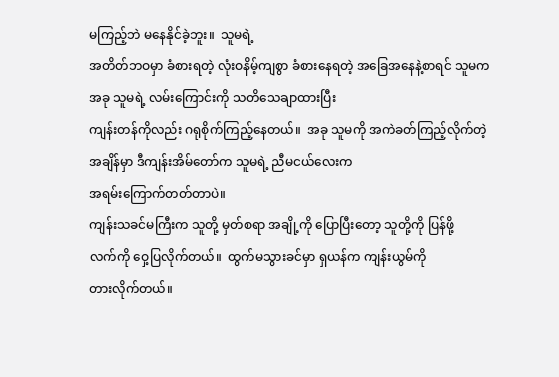မကြည့်ဘဲ မနေနိုင်ခဲ့ဘူး။  သူမရဲ့
အတိတ်ဘဝမှာ ခံစားရတဲ့ လုံးဝနိမ့်ကျစွာ ခံစားနေရတဲ့ အခြေအနေနဲ့စာရင် သူမက အခု သူမရဲ့ လမ်းကြောင်းကို သတိသေချာထားပြီး
ကျန်းတန်ကိုလည်း ဂရုစိုက်ကြည့်နေတယ်။  အခု သူမကို အကဲခတ်ကြည့်လိုက်တဲ့
အချိန်မှာ ဒီကျန်းအိမ်တော်က သူမရဲ့ ညီမငယ်လေးက
အရမ်းကြောက်တတ်တာပဲ။
ကျန်းသခင်မကြီးက သူတို့ မှတ်စရာ အချို့ကို ပြောပြီးတော့ သူတို့ကို ပြန်ဖို့
လက်ကို ဝှေ့ပြလိုက်တယ်။  ထွက်မသွားခင်မှာ ရှယန်က ကျန်းယွမ်ကို
တားလိုက်တယ်။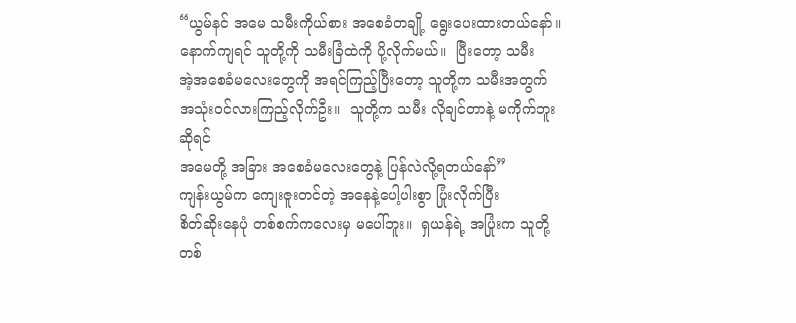“ယွမ်နင် အမေ သမီးကိုယ်စား အစေခံတချို့ ရွေးပေးထားတယ်နော်။
နောက်ကျရင် သူတို့ကို သမီးခြံထဲကို ပို့လိုက်မယ်။  ပြီးတော့ သမီး
အဲ့အစေခံမလေးတွေကို အရင်ကြည့်ပြီးတော့ သူတို့က သမီးအတွက်
အသုံးဝင်လားကြည့်လိုက်ဦး။  သူတို့က သမီး လိုချင်တာနဲ့ မကိုက်ဘူးဆိုရင်
အမေတို့ အခြား အစေခံမလေးတွေနဲ့ ပြန်လဲလို့ရတယ်နော်”
ကျန်းယွမ်က ကျေးဇူးတင်တဲ့ အနေနဲ့ပေါ့ပါးစွာ ပြုံးလိုက်ပြီး
စိတ်ဆိုးနေပုံ တစ်စက်ကလေးမှ မပေါ်ဘူး။  ရှယန်ရဲ့ အပြုံးက သူတို့
တစ်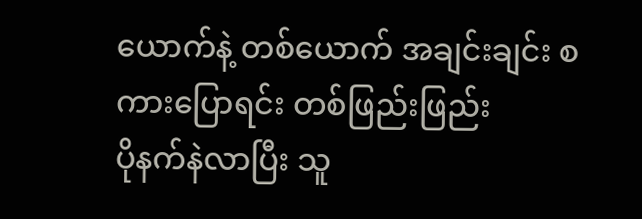ယောက်နဲ့ တစ်ယောက် အချင်းချင်း စကားပြောရင်း တစ်ဖြည်းဖြည်း
ပိုနက်နဲလာပြီး သူ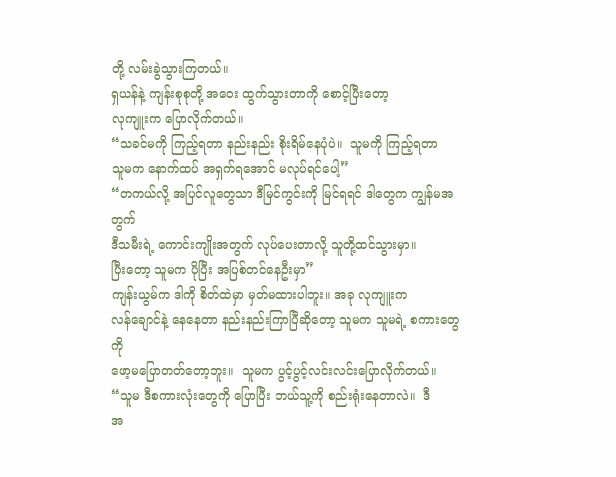တို့ လမ်းခွဲသွားကြတယ်။
ရှယန်နဲ့ ကျန်းစုစုတို့ အဝေး ထွက်သွားတာကို စောင့်ပြီးတော့
လုကျူးက ပြောလိုက်တယ်။
“သခင်မကို ကြည့်ရတာ နည်းနည်း စိုးရိမ်နေပုံပဲ။  သူမကို ကြည့်ရတာ
သူမက နောက်ထပ် အရှက်ရအောင် မလုပ်ရင်ပေါ့”
“တကယ်လို့ အပြင်လူတွေသာ ဒီမြင်ကွင်းကို မြင်ရရင် ဒါတွေက ကျွန်မအတွက်
ဒီသမီးရဲ့ ကောင်းကျိုးအတွက် လုပ်ပေးတာလို့ သူတို့ထင်သွားမှာ။
ပြီးတော့ သူမက ပိုပြီး အပြစ်တင်နေဦးမှာ”
ကျန်းယွမ်က ဒါကို စိတ်ထဲမှာ မှတ်မထားပါဘူး။ အခု လုကျူးက
လန်ချောင်နဲ့ နေနေတာ နည်းနည်းကြာပြီဆိုတော့ သူမက သူမရဲ့ စကားတွေကို
ဖော့မပြောတတ်တော့ဘူး။  သူမက ပွင့်ပွင့်လင်းလင်းပြောလိုက်တယ်။
“သူမ ဒီစကားလုံးတွေကို ပြောပြီး ဘယ်သူ့ကို စည်းရုံးနေတာလဲ။  ဒီ
အ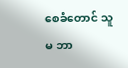စေခံတောင် သူမ ဘာ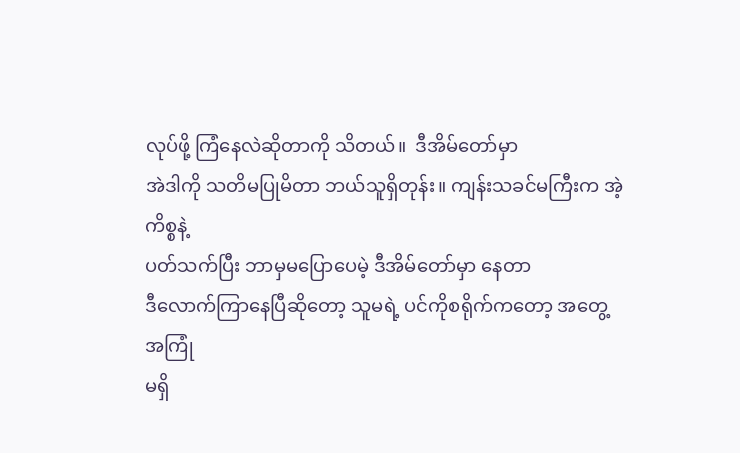လုပ်ဖို့ ကြံနေလဲဆိုတာကို သိတယ်။  ဒီအိမ်တော်မှာ
အဲဒါကို သတိမပြုမိတာ ဘယ်သူရှိတုန်း။ ကျန်းသခင်မကြီးက အဲ့ကိစ္စနဲ့
ပတ်သက်ပြီး ဘာမှမပြောပေမဲ့ ဒီအိမ်တော်မှာ နေတာ
ဒီလောက်ကြာနေပြီဆိုတော့ သူမရဲ့ ပင်ကိုစရိုက်ကတော့ အတွေ့အကြုံ
မရှိ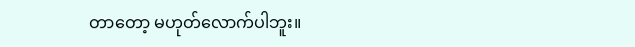တာတော့ မဟုတ်လောက်ပါဘူး။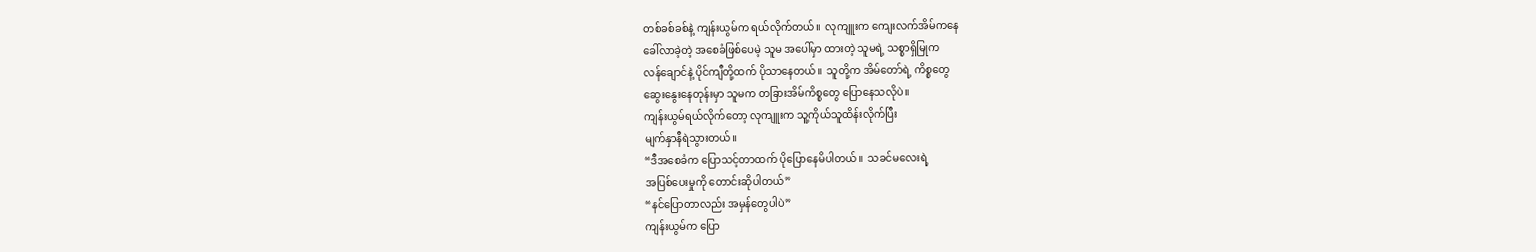တစ်ခစ်ခစ်နဲ့ ကျန်းယွမ်က ရယ်လိုက်တယ်။  လုကျူးက ကျေးလက်အိမ်ကနေ
ခေါ်လာခဲ့တဲ့ အစေခံဖြစ်ပေမဲ့ သူမ အပေါ်မှာ ထားတဲ့ သူမရဲ့ သစ္စာရှိမြုက
လန်ချောင်နဲ့ ပိုင်ကျီတို့ထက် ပိုသာနေတယ်။  သူတို့က အိမ်တော်ရဲ့ ကိစ္စတွေ
ဆွေးနွေးနေတုန်းမှာ သူမက တခြားအိမ်ကိစ္စတွေ ပြောနေသလိုပဲ။
ကျန်းယွမ်ရယ်လိုက်တော့ လုကျူးက သူ့ကိုယ်သူထိန်းလိုက်ပြီး
မျက်နှာနီရဲသွားတယ်။
“ဒီအစေခံက ပြောသင့်တာထက် ပိုပြောနေမိပါတယ်။  သခင်မလေးရဲ့
အပြစ်ပေးမှုကို တောင်းဆိုပါတယ်”
“နင်ပြောတာလည်း အမှန်တွေပါပဲ”
ကျန်းယွမ်က ပြော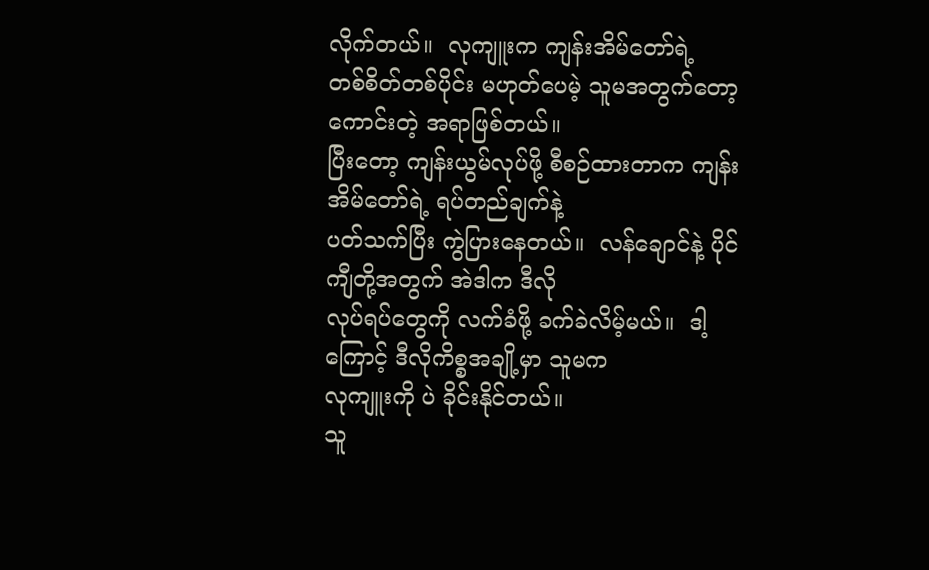လိုက်တယ်။  လုကျူးက ကျန်းအိမ်တော်ရဲ့
တစ်စိတ်တစ်ပိုင်း မဟုတ်ပေမဲ့ သူမအတွက်တော့ ကောင်းတဲ့ အရာဖြစ်တယ်။
ပြီးတော့ ကျန်းယွမ်လုပ်ဖို့ စီစဉ်ထားတာက ကျန်းအိမ်တော်ရဲ့ ရပ်တည်ချက်နဲ့
ပတ်သက်ပြီး ကွဲပြားနေတယ်။  လန်ချောင်နဲ့ ပိုင်ကျီတို့အတွက် အဲဒါက ဒီလို
လုပ်ရပ်တွေကို လက်ခံဖို့ ခက်ခဲလိမ့်မယ်။  ဒါ့ကြောင့် ဒီလိုကိစ္စအချို့မှာ သူမက
လုကျူးကို ပဲ ခိုင်းနိုင်တယ်။
သူ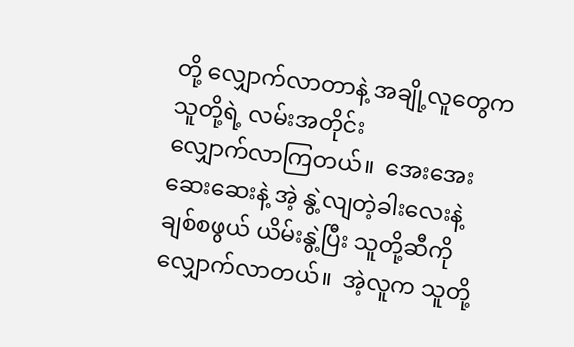တို့ လျှောက်လာတာနဲ့ အချို့လူတွေက သူတို့ရဲ့ လမ်းအတိုင်း
လျှောက်လာကြတယ်။  အေးအေးဆေးဆေးနဲ့ အဲ့ နွဲ့လျတဲ့ခါးလေးနဲ့
ချစ်စဖွယ် ယိမ်းနွဲ့ပြီး သူတို့ဆီကို လျှောက်လာတယ်။  အဲ့လူက သူတို့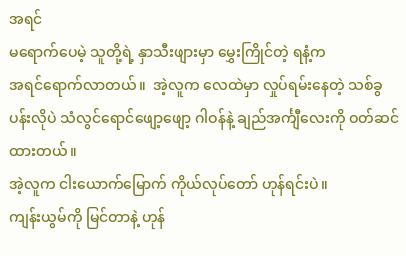အရင်
မရောက်ပေမဲ့ သူတို့ရဲ့ နှာသီးဖျားမှာ မွှေးကြိုင်တဲ့ ရနံ့က
အရင်ရောက်လာတယ်။  အဲ့လူက လေထဲမှာ လှုပ်ရမ်းနေတဲ့ သစ်ခွပန်းလိုပဲ သံလွင်ရောင်ဖျော့ဖျော့ ဂါဝန်နဲ့ ချည်အင်္ကျီလေးကို ဝတ်ဆင်ထားတယ်။
အဲ့လူက ငါးယောက်မြောက် ကိုယ်လုပ်တော် ဟုန်ရင်းပဲ။
ကျန်းယွမ်ကို မြင်တာနဲ့ ဟုန်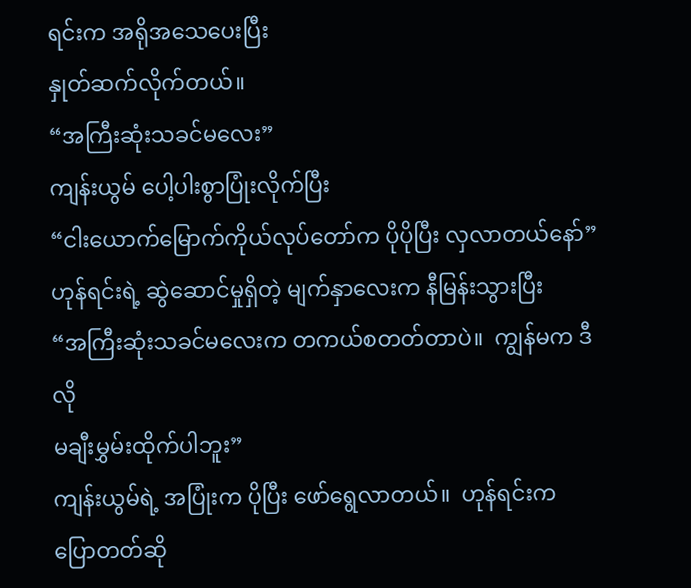ရင်းက အရိုအသေပေးပြီး
နှုတ်ဆက်လိုက်တယ်။
“အကြီးဆုံးသခင်မလေး”
ကျန်းယွမ် ပေါ့ပါးစွာပြုံးလိုက်ပြီး
“ငါးယောက်မြောက်ကိုယ်လုပ်တော်က ပိုပိုပြီး လှလာတယ်နော်”
ဟုန်ရင်းရဲ့ ဆွဲဆောင်မှုရှိတဲ့ မျက်နှာလေးက နီမြန်းသွားပြီး
“အကြီးဆုံးသခင်မလေးက တကယ်စတတ်တာပဲ။  ကျွန်မက ဒီလို
မချီးမွှမ်းထိုက်ပါဘူး”
ကျန်းယွမ်ရဲ့ အပြုံးက ပိုပြီး ဖော်ရွေလာတယ်။  ဟုန်ရင်းက
ပြောတတ်ဆို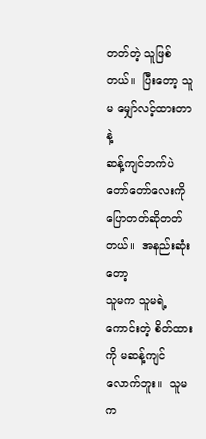တတ်တဲ့ သူဖြစ်တယ်။  ပြီးတော့ သူမ မျှော်လင့်ထားတာနဲ့
ဆန့်ကျင်ဘက်ပဲ တော်တော်လေးကို ပြောတတ်ဆိုတတ်တယ်။  အနည်းဆုံးတော့
သူမက သူမရဲ့ ကောင်းတဲ့ စိတ်ထားကို မဆန့်ကျင်လောက်ဘူး။  သူမက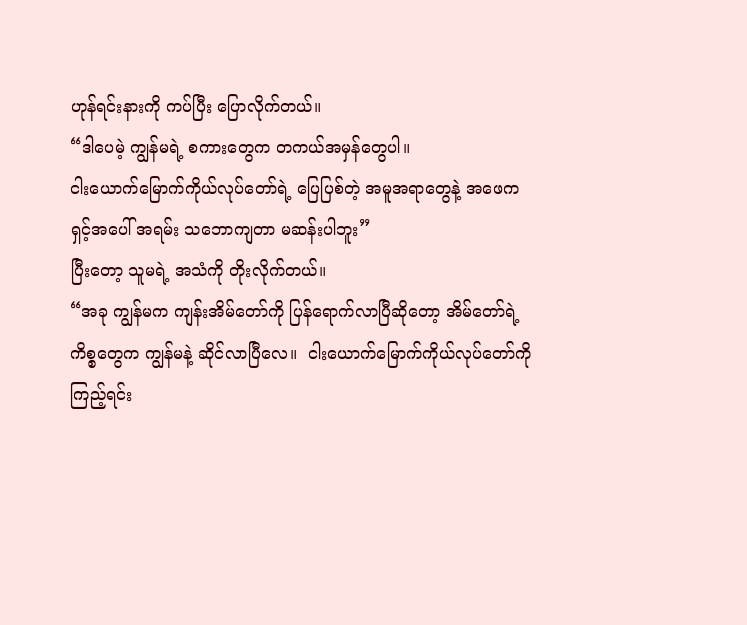ဟုန်ရင်းနားကို ကပ်ပြီး ပြောလိုက်တယ်။
“ဒါပေမဲ့ ကျွန်မရဲ့ စကားတွေက တကယ်အမှန်တွေပါ။
ငါးယောက်မြောက်ကိုယ်လုပ်တော်ရဲ့ ပြေပြစ်တဲ့ အမူအရာတွေနဲ့ အဖေက
ရှင့်အပေါ် အရမ်း သဘောကျတာ မဆန်းပါဘူး”
ပြီးတော့ သူမရဲ့ အသံကို တိုးလိုက်တယ်။
“အခု ကျွန်မက ကျန်းအိမ်တော်ကို ပြန်ရောက်လာပြီဆိုတော့ အိမ်တော်ရဲ့
ကိစ္စတွေက ကျွန်မနဲ့ ဆိုင်လာပြီလေ။  ငါးယောက်မြောက်ကိုယ်လုပ်တော်ကို
ကြည့်ရင်း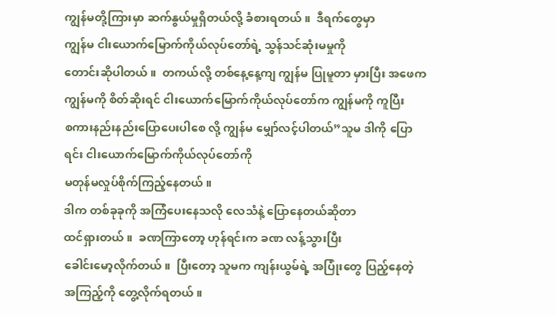ကျွန်မတို့ကြားမှာ ဆက်နွယ်မှုရှိတယ်လို့ ခံစားရတယ်။  ဒီရက်တွေမှာ
ကျွန်မ ငါးယောက်မြောက်ကိုယ်လုပ်တော်ရဲ့ သွန်သင်ဆုံးမမှုကို
တောင်းဆိုပါတယ်။  တကယ်လို့ တစ်နေ့နေ့ကျ ကျွန်မ ပြုမူတာ မှားပြီး အဖေက
ကျွန်မကို စိတ်ဆိုးရင် ငါးယောက်မြောက်ကိုယ်လုပ်တော်က ကျွန်မကို ကူပြီး
စကားနည်းနည်းပြောပေးပါစေ လို့ ကျွန်မ မျှော်လင့်ပါတယ်”သူမ ဒါကို ပြောရင်း ငါးယောက်မြောက်ကိုယ်လုပ်တော်ကို
မတုန်မလှုပ်စိုက်ကြည့်နေတယ်။
ဒါက တစ်ခုခုကို အကြံပေးနေသလို လေသံနဲ့ ပြောနေတယ်ဆိုတာ
ထင်ရှားတယ်။  ခဏကြာတော့ ဟုန်ရင်းက ခဏ လန့်သွားပြီး
ခေါင်းမော့လိုက်တယ်။  ပြီးတော့ သူမက ကျန်းယွမ်ရဲ့ အပြုံးတွေ ပြည့်နေတဲ့
အကြည့်ကို တွေ့လိုက်ရတယ်။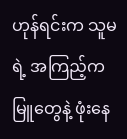ဟုန်ရင်းက သူမရဲ့ အကြည့်က မြူတွေနဲ့ ဖုံးနေ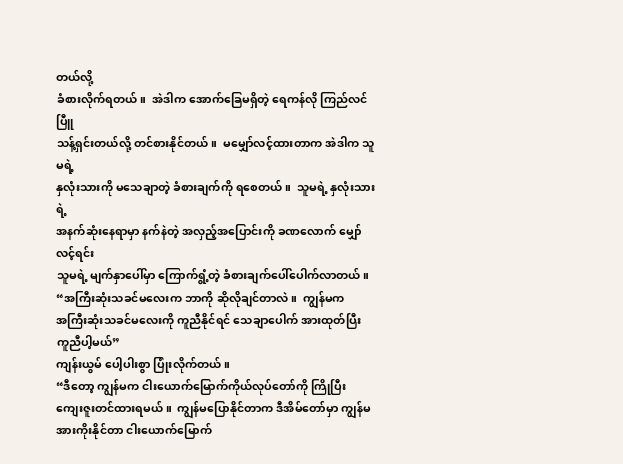တယ်လို့
ခံစားလိုက်ရတယ်။  အဲဒါက ‌အောက်ခြေမရှိတဲ့ ရေကန်လို ကြည်လင်ပြီူ
သန့်ရှင်းတယ်လို့ တင်စားနိုင်တယ်။  မမျှော်လင့်ထားတာက အဲဒါက သူမရဲ့
နှလုံးသားကို မသေချာတဲ့ ခံစားချက်ကို ရစေတယ်။  သူမရဲ့ နှလုံးသားရဲ့
အနက်ဆုံးနေရာမှာ နက်နဲတဲ့ အလှည့်အပြောင်းကို ခဏလောက် မျှော်လင့်ရင်း
သူမရဲ့ မျက်နှာပေါ်မှာ ကြောက်ရွံ့တဲ့ ခံစားချက်ပေါ်ပေါက်လာတယ်။
“အကြီးဆုံးသခင်မလေးက ဘာကို ဆိုလိုချင်တာလဲ။  ကျွန်မက
အကြီးဆုံးသခင်မလေးကို ကူညီနိုင်ရင် သေချာပေါက် အားထုတ်ပြီး
ကူညီပါ့မယ်”
ကျန်းယွမ် ပေါ့ပါးစွာ ပြုံးလိုက်တယ်။
“ဒီတော့ ကျွန်မက ငါးယောက်မြောက်ကိုယ်လုပ်တော်ကို ကြိုပြီး
ကျေးဇူးတင်ထားရမယ်။  ကျွန်မပြောနိုင်တာက ဒီအိမ်တော်မှာ ကျွန်မ
အားကိုးနိုင်တာ ငါးယောက်မြောက်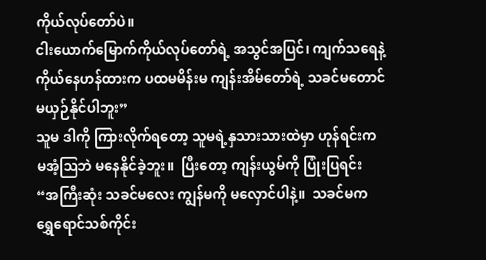ကိုယ်လုပ်တော်ပဲ။
ငါးယောက်မြောက်ကိုယ်လုပ်တော်ရဲ့ အသွင်အပြင်၊ ကျက်သရေနဲ့
ကိုယ်နေဟန်ထားက ပထမမိန်းမ ကျန်းအိမ်တော်ရဲ့ သခင်မတောင်
မယှဉ်နိုင်ပါဘူး”
သူမ ဒါကို ကြားလိုက်ရ‌တော့ သူမရဲ့နှသားသားထဲမှာ ဟုန်ရင်းက
မအံ့ဩဘဲ မနေနိုင်ခဲ့ဘူး။  ပြီးတော့ ကျန်းယွမ်ကို ပြုံးပြရင်း
“အကြီးဆုံး သခင်မလေး ကျွန်မကို မလှောင်ပါနဲ့။  သခင်မက
ရွှေရောင်သစ်ကိုင်း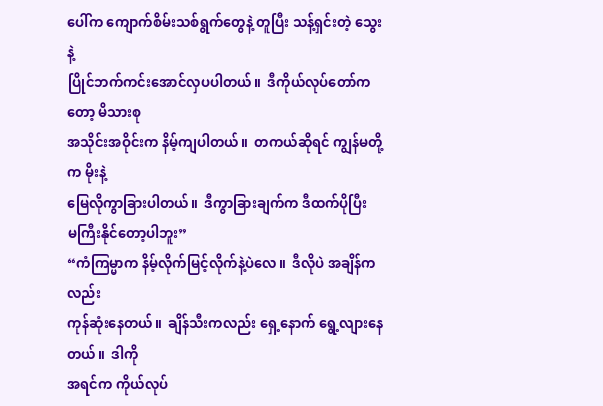ပေါ်က ကျောက်စိမ်းသစ်ရွက်တွေနဲ့ တူပြီး သန့်ရှင်းတဲ့ သွေးနဲ့
ပြိုင်ဘက်ကင်းအောင်လှပပါတယ်။  ဒီကိုယ်လုပ်တော်ကတော့ မိသားစု
အသိုင်းအဝိုင်းက နိမ့်ကျပါတယ်။  တကယ်ဆိုရင် ကျွန်မတို့က မိုးနဲ့
မြေလိုကွာခြားပါတယ်။  ဒီကွာခြားချက်က ဒီထက်ပိုပြီး
မကြီးနိုင်တော့ပါဘူး”
“ကံကြမ္မာက နိမ့်လိုက်မြင့်လိုက်နဲ့ပဲလေ။  ဒီလိုပဲ အချိန်ကလည်း
ကုန်ဆုံးနေတယ်။  ချိန်သီးကလည်း ရှေ့နောက် ရွေ့လျားနေတယ်။  ဒါကို
အရင်က ကိုယ်လုပ်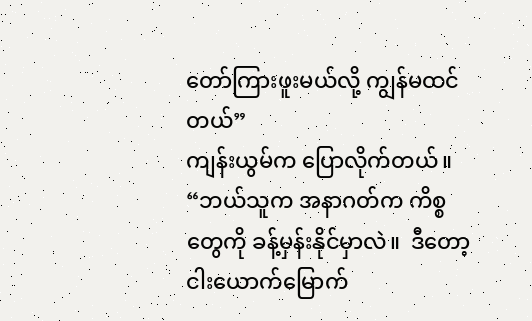တော်ကြားဖူးမယ်လို့ ကျွန်မထင်တယ်”
ကျန်းယွမ်က ပြောလိုက်တယ်။
“ဘယ်သူက အနာဂတ်က ကိစ္စတွေကို ခန့်မှန်းနိုင်မှာလဲ။  ဒီတော့
ငါးယောက်မြောက်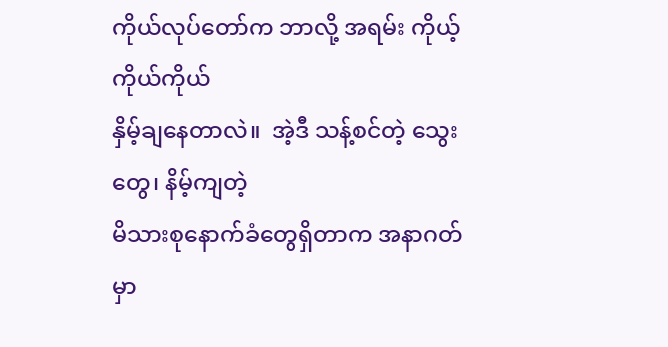ကိုယ်လုပ်တော်က ဘာလို့ အရမ်း ကိုယ့်ကိုယ်ကိုယ်
နှိမ့်ချနေတာလဲ။  အဲ့ဒီ သန့်စင်တဲ့ သွေးတွေ၊ နိမ့်ကျတဲ့
မိသားစုနောက်ခံတွေရှိတာက အနာဂတ်မှာ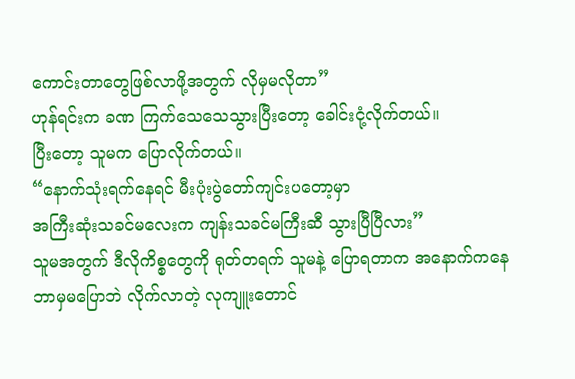ကောင်းတာတွေဖြစ်လာဖို့အတွက် လိုမှမလိုတာ”
ဟုန်ရင်းက ခဏ ကြက်သေသေသွားပြီးတော့ ခေါင်းငုံ့လိုက်တယ်။
ပြီးတော့ သူမက ပြောလိုက်တယ်။
“နောက်သုံးရက်နေရင် မီးပုံးပွဲတော်ကျင်းပတော့မှာ
အကြီးဆုံးသခင်မလေးက ကျန်းသခင်မကြီးဆီ သွားပြီပြီလား”
သူမအတွက် ဒီလိုကိစ္စတွေကို ရုတ်တရက် သူမနဲ့ ပြောရတာက အနောက်ကနေ
ဘာမှမပြောဘဲ လိုက်လာတဲ့ လုကျူးတောင်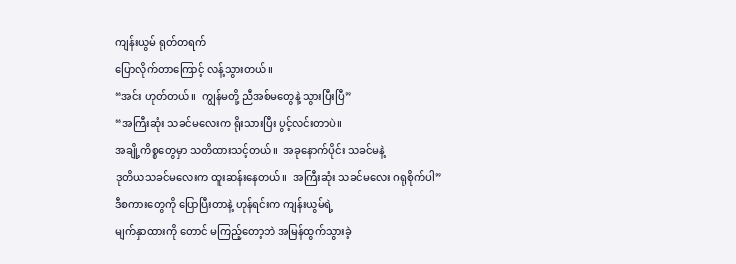ကျန်းယွမ် ရုတ်တရက်
ပြောလိုက်တာကြောင့် လန့်သွားတယ်။
“အင်း ဟုတ်တယ်။  ကျွန်မတို့ ညီအစ်မတွေနဲ့ သွားပြီးပြီ”
“အကြီးဆုံး သခင်မလေးက ရိုးသားပြီး ပွင့်လင်းတာပဲ။
အချို့ကိစ္စတွေမှာ သတိထားသင့်တယ်။  အခုနောက်ပိုင်း သခင်မနဲ့
ဒုတိယသခင်မလေးက ထူးဆန်းနေတယ်။  အကြီးဆုံး သခင်မလေး ဂရုစိုက်ပါ”
ဒီစကားတွေကို ပြောပြီးတာနဲ့ ဟုန်ရင်းက ကျန်းယွမ်ရဲ့
မျက်နှာထားကို တောင် မကြည့်တော့ဘဲ အမြန်ထွက်သွားခဲ့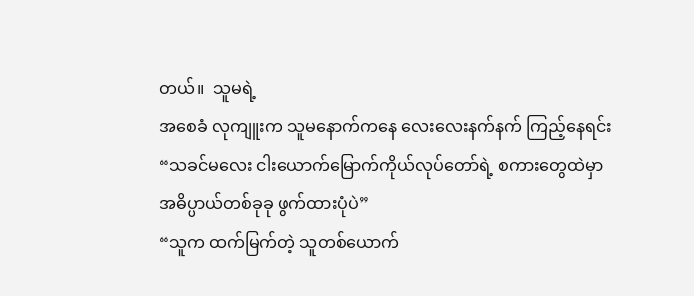တယ်။  သူမရဲ့
အစေခံ လုကျူးက သူမနောက်ကနေ လေးလေးနက်နက် ကြည့်နေရင်း
“သခင်မလေး ငါးယောက်မြောက်ကိုယ်လုပ်တော်ရဲ့ စကားတွေထဲမှာ
အဓိပ္ပာယ်တစ်ခုခု ဖွက်ထားပုံပဲ”
“သူက ထက်မြက်တဲ့ သူတစ်ယောက်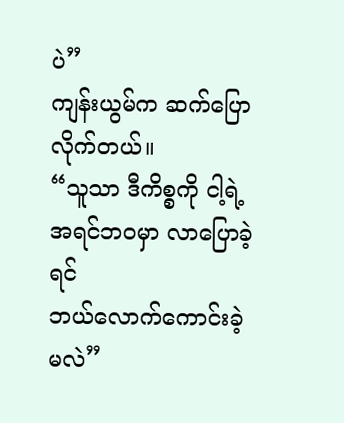ပဲ”
ကျန်းယွမ်က ဆက်ပြောလိုက်တယ်။
“သူသာ ဒီကိစ္စကို ငါ့ရဲ့ အရင်ဘဝမှာ လာပြောခဲ့ရင်
ဘယ်လောက်ကောင်းခဲ့မလဲ”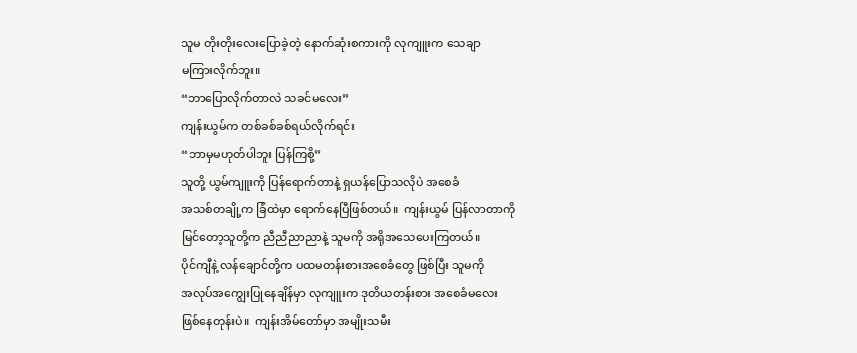သူမ တိုးတိုးလေးပြောခဲ့တဲ့ နောက်ဆုံးစကားကို လုကျူးက သေချာ
မကြားလိုက်ဘူး။
“ဘာပြောလိုက်တာလဲ သခင်မလေး”
ကျန်းယွမ်က တစ်ခစ်ခစ်ရယ်လိုက်ရင်း
“ဘာမှမဟုတ်ပါဘူး ပြန်ကြစို့”
သူတို့ ယွမ်ကျူးကို ပြန်ရောက်တာနဲ့ ရှယန်ပြောသလိုပဲ အစေခံ
အသစ်တချို့က ခြံထဲမှာ ရောက်နေပြီဖြစ်တယ်။  ကျန်းယွမ် ပြန်လာတာကို
မြင်တော့သူတို့က ညီညီညာညာနဲ့ သူမကို အရိုအသေပေးကြတယ်။
ပိုင်ကျီနဲ့ လန်ချောင်တို့က ပထမတန်းစားအစေခံတွေ ဖြစ်ပြီး သူမကို
အလုပ်အကျွေးပြုနေချိန်မှာ လုကျူးက ဒုတိယတန်းစား အစေခံမလေး
ဖြစ်နေတုန်းပဲ။  ကျန်းအိမ်တော်မှာ အမျိုးသမီး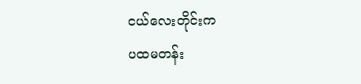ငယ်လေးတိုင်းက
ပထမတန်း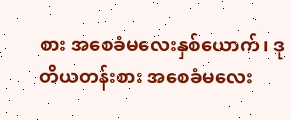စား အစေခံမလေးနှစ်ယောက်၊ ဒုတိယတန်းစား အစေခံမလေး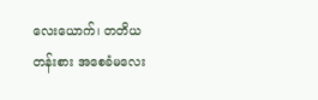လေးယောက်၊ တတိယတန်းစား အစေခံမလေး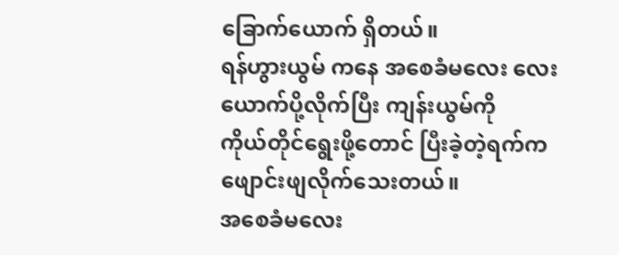ခြောက်ယောက် ရှိတယ်။
ရန်ဟွားယွမ် ကနေ အစေခံမလေး လေးယောက်ပို့လိုက်ပြီး ကျန်းယွမ်ကို
ကိုယ်တိုင်ရွေးဖို့တောင် ပြီးခဲ့တဲ့ရက်က ဖျောင်းဖျလိုက်သေးတယ်။
အစေခံမလေး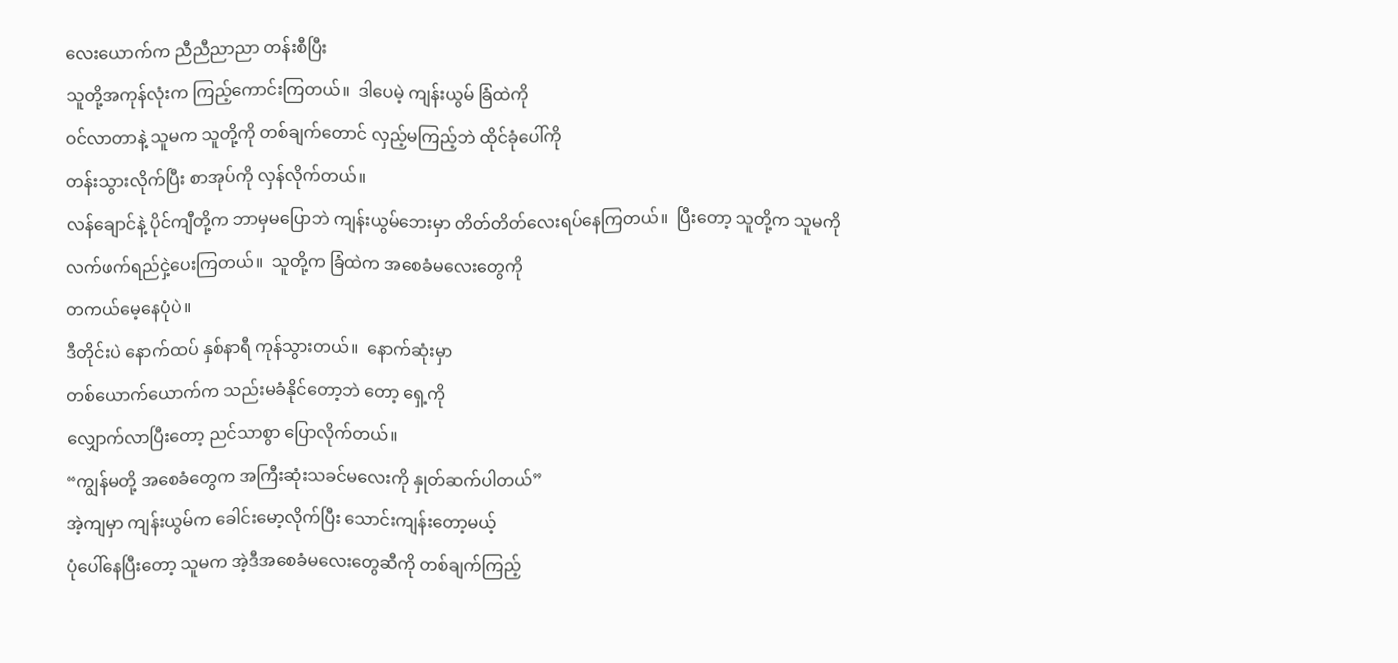လေးယောက်က ညီညီညာညာ တန်းစီပြီး
သူတို့အကုန်လုံးက ကြည့်ကောင်းကြတယ်။  ဒါပေမဲ့ ကျန်းယွမ် ခြံထဲကို
ဝင်လာတာနဲ့ သူမက သူတို့ကို တစ်ချက်တောင် လှည့်မကြည့်ဘဲ ထိုင်ခုံပေါ်ကို
တန်းသွားလိုက်ပြီး စာအုပ်ကို လှန်လိုက်တယ်။
လန်ချောင်နဲ့ ပိုင်ကျီတို့က ဘာမှမပြောဘဲ ကျန်းယွမ်ဘေးမှာ တိတ်တိတ်လေးရပ်နေကြတယ်။  ပြီးတော့ သူတို့က သူမကို
လက်ဖက်ရည်ငှဲ့ပေးကြတယ်။  သူတို့က ခြံထဲက အစေခံမလေးတွေကို
တကယ်မေ့နေပုံပဲ။
ဒီတိုင်းပဲ နောက်ထပ် နှစ်နာရီ ကုန်သွားတယ်။  နောက်ဆုံးမှာ
တစ်ယောက်ယောက်က သည်းမခံနိုင်တော့ဘဲ တော့ ရှေ့ကို
လျှောက်လာပြီးတော့ ညင်သာစွာ ပြောလိုက်တယ်။
“ကျွန်မတို့ အစေခံတွေက အကြီးဆုံးသခင်မလေးကို နှုတ်ဆက်ပါတယ်”
အဲ့ကျမှာ ကျန်းယွမ်က ခေါင်းမော့လိုက်ပြီး သောင်းကျန်းတော့မယ့်
ပုံပေါ်နေပြီးတော့ သူမက အဲ့ဒီအစေခံမလေးတွေဆီကို တစ်ချက်ကြည့်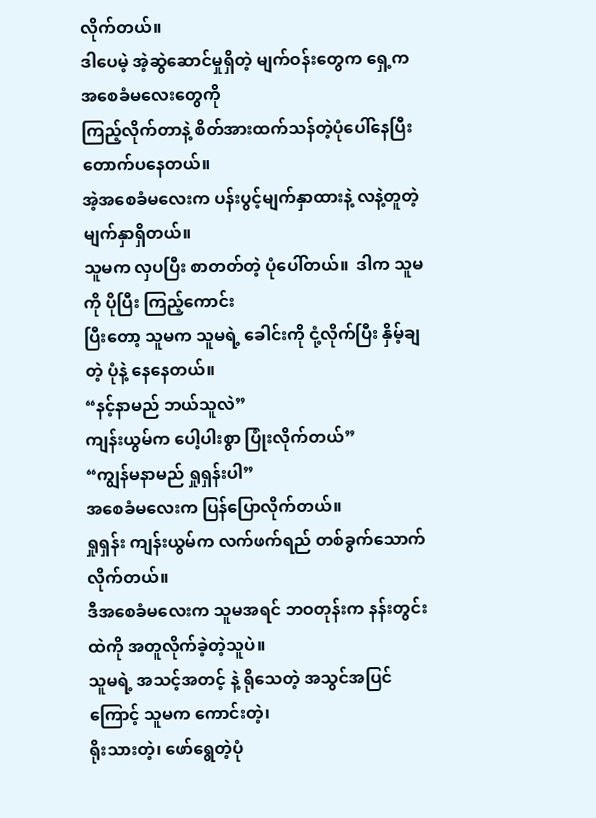လိုက်တယ်။
ဒါပေမဲ့ အဲ့ဆွဲဆောင်မှုရှိတဲ့ မျက်ဝန်းတွေက ရှေ့က အစေခံမလေးတွေကို
ကြည့်လိုက်တာနဲ့ စိတ်အားထက်သန်တဲ့ပုံပေါ်နေပြီး တောက်ပနေတယ်။
အဲ့အစေခံမလေးက ပန်းပွင့်မျက်နှာထားနဲ့ လနဲ့တူတဲ့ မျက်နှာရှိတယ်။
သူမက လှပပြီး စာတတ်တဲ့ ပုံပေါ်တယ်။  ဒါက သူမကို ပိုပြီး ကြည့်ကောင်း
ပြီးတော့ သူမက သူမရဲ့ ခေါင်းကို ငုံ့လိုက်ပြီး နှိမ့်ချတဲ့ ပုံနဲ့ နေနေတယ်။
“နင့်နာမည် ဘယ်သူလဲ”
ကျန်းယွမ်က ပေါ့ပါးစွာ ပြုံးလိုက်တယ်”
“ကျွန်မနာမည် ရှုရှန်းပါ”
အစေခံမလေးက ပြန်ပြောလိုက်တယ်။
ရှုရှန်း ကျန်းယွမ်က လက်ဖက်ရည် တစ်ခွက်သောက်လိုက်တယ်။
ဒီအစေခံမလေးက သူမအရင် ဘဝတုန်းက နန်းတွင်းထဲကို အတူလိုက်ခဲ့တဲ့သူပဲ။
သူမရဲ့ အသင့်အတင့် နဲ့ ရိုသေတဲ့ အသွင်အပြင်ကြောင့် သူမက ကောင်းတဲ့၊
ရိုးသားတဲ့၊ ဖော်ရွေတဲ့ပုံ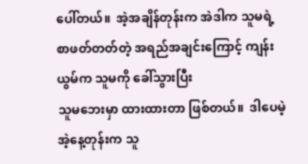ပေါ်တယ်။  အဲ့အချိန်တုန်းက အဲဒါက သူမရဲ့
စာဖတ်တတ်တဲ့ အရည်အချင်းကြောင့် ကျန်းယွမ်က သူမကို ခေါ်သွားပြီး
သူမဘေးမှာ ထားထားတာ ဖြစ်တယ်။  ဒါပေမဲ့ အဲ့နေ့တုန်းက သူ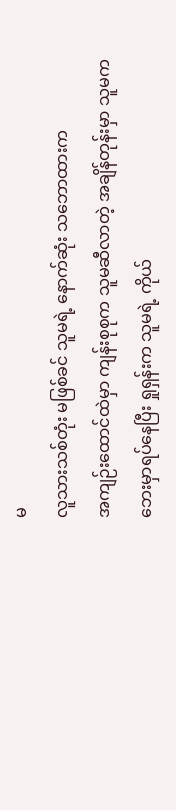မ
လူသားသစ်တုံး မဖြစ်ခင် သူမရဲ့ နောက်ဆုံး သဘောထားက
အကျဉ်းထောင်ထဲမှာ ကျန်းစုစုက သူမဆီလာတဲ့ အချိန်တုန်းမှာ သူမက
ဘေးမှာရပ်နေပြီး ရှုရှန်းက သူမရဲ့ ကိုယ်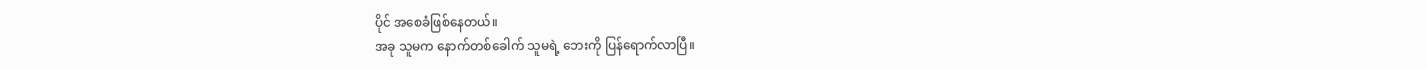ပိုင် အစေခံဖြစ်နေတယ်။
အခု သူမက နောက်တစ်ခေါက် သူမရဲ့ ဘေးကို ပြန်ရောက်လာပြီ။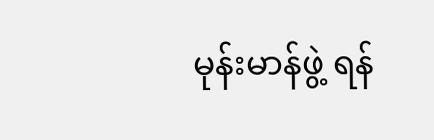မုန်းမာန်ဖွဲ့ ရန်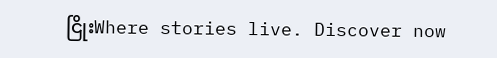ငြိုးWhere stories live. Discover now